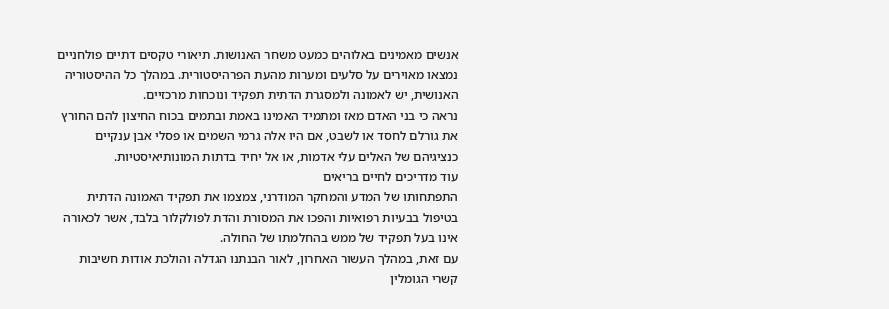אנשים מאמינים באלוהים כמעט משחר האנושות. תיאורי טקסים דתיים פולחניים נמצאו מאוירים על סלעים ומערות מהעת הפרהיסטורית. במהלך כל ההיסטוריה האנושית, יש לאמונה ולמסגרת הדתית תפקיד ונוכחות מרכזיים.
נראה כי בני האדם מאז ומתמיד האמינו באמת ובתמים בכוח החיצון להם החורץ את גורלם לחסד או לשבט, אם היו אלה גרמי השמים או פסלי אבן ענקיים כנציגיהם של האלים עלי אדמות, או אל יחיד בדתות המונותיאיסטיות.
עוד מדריכים לחיים בריאים
התפתחותו של המדע והמחקר המודרני, צמצמו את תפקיד האמונה הדתית בטיפול בבעיות רפואיות והפכו את המסורת והדת לפולקלור בלבד, אשר לכאורה אינו בעל תפקיד של ממש בהחלמתו של החולה.
עם זאת, במהלך העשור האחרון, לאור הבנתנו הגדלה והולכת אודות חשיבות קשרי הגומלין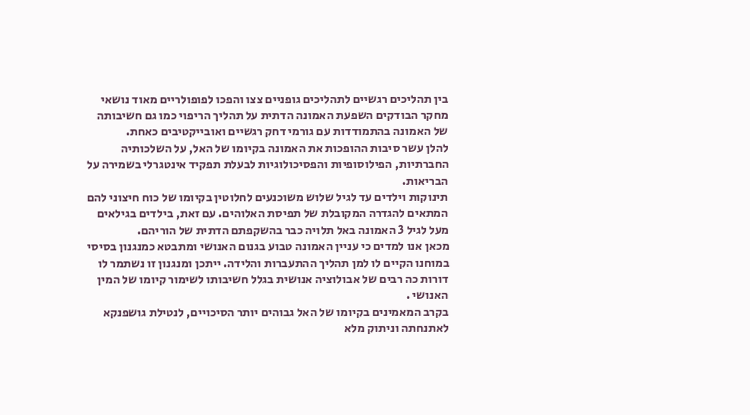בין תהליכים רגשיים לתהליכים גופניים צצו והפכו לפופולריים מאוד נושאי מחקר הבודקים השפעת האמונה הדתית על תהליך הריפוי כמו גם חשיבותה של האמונה בהתמודדות עם גורמי דחק רגשיים ואובייקטיבים כאחת.
להלן עשר סיבות ההופכות את האמונה בקיומו של האל, על השלכותיה החברתיות, הפילוסופיות והפסיכולוגיות לבעלת תפקיד אינטגרלי בשמירה על הבריאות.
תינוקות וילדים עד לגיל שלוש משוכנעים לחלוטין בקיומו של כוח חיצוני להם המתאים להגדרה המקובלת של תפיסת האלוהים. עם זאת, בילדים בגילאים מעל לגיל 3 האמונה באל תלויה כבר בהשקפתם הדתית של הוריהם.
מכאן אנו למדים כי עניין האמונה טבוע בגנום האנושי ומתבטא כמנגנון בסיסי במוחנו הקיים לו למן תהליך ההתעברות והלידה. ייתכן ומנגנון זו נשתמר לו דורות כה רבים של אבולוציה אנושית בגלל חשיבותו לשימור קיומו של המין האנושי .
בקרב המאמינים בקיומו של האל גבוהים יותר הסיכויים, לנטילת גושפנקא לאתנחתה וניתוק מלא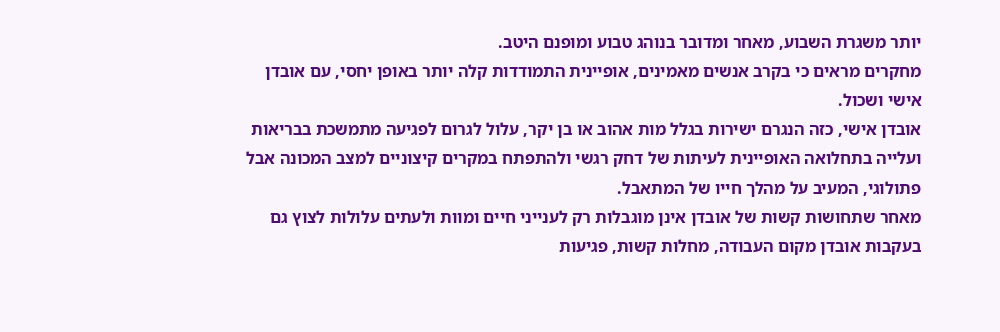יותר משגרת השבוע, מאחר ומדובר בנוהג טבוע ומופנם היטב.
מחקרים מראים כי בקרב אנשים מאמינים, אופיינית התמודדות קלה יותר באופן יחסי, עם אובדן אישי ושכול.
אובדן אישי, כזה הנגרם ישירות בגלל מות אהוב או בן יקר, עלול לגרום לפגיעה מתמשכת בבריאות ועלייה בתחלואה האופיינית לעיתות של דחק רגשי ולהתפתח במקרים קיצוניים למצב המכונה אבל פתולוגי, המעיב על מהלך חייו של המתאבל.
מאחר שתחושות קשות של אובדן אינן מוגבלות רק לענייני חיים ומוות ולעתים עלולות לצוץ גם בעקבות אובדן מקום העבודה, מחלות קשות, פגיעות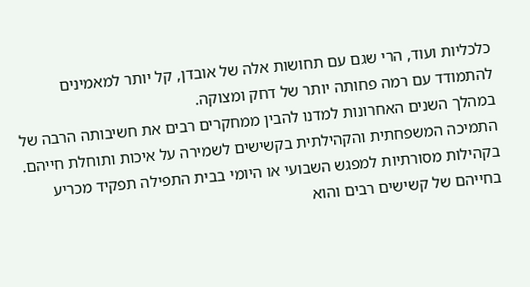כלכליות ועוד, הרי שגם עם תחושות אלה של אובדן, קל יותר למאמינים להתמודד עם רמה פחותה יותר של דחק ומצוקה.
במהלך השנים האחרונות למדנו להבין ממחקרים רבים את חשיבותה הרבה של התמיכה המשפחתית והקהילתית בקשישים לשמירה על איכות ותוחלת חייהם.
בקהילות מסורתיות למפגש השבועי או היומי בבית התפילה תפקיד מכריע בחייהם של קשישים רבים והוא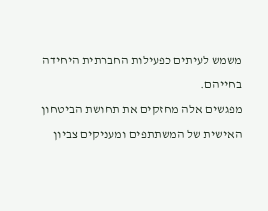משמש לעיתים כפעילות החברתית היחידה בחייהם.
מפגשים אלה מחזקים את תחושת הביטחון האישית של המשתתפים ומעניקים צביון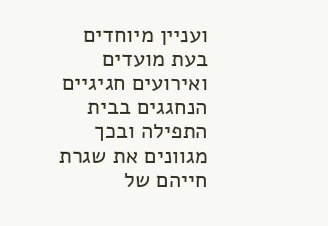ועניין מיוחדים בעת מועדים ואירועים חגיגיים הנחגגים בבית התפילה ובכך מגוונים את שגרת חייהם של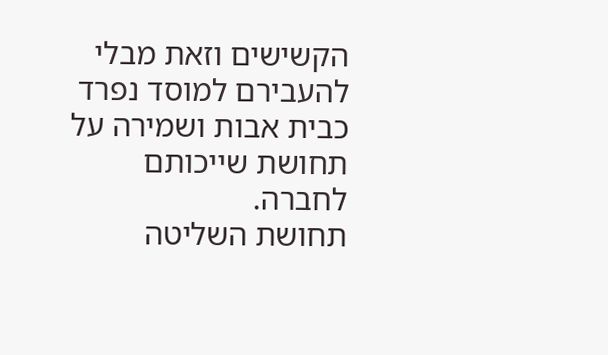הקשישים וזאת מבלי להעבירם למוסד נפרד כבית אבות ושמירה על תחושת שייכותם לחברה.
תחושת השליטה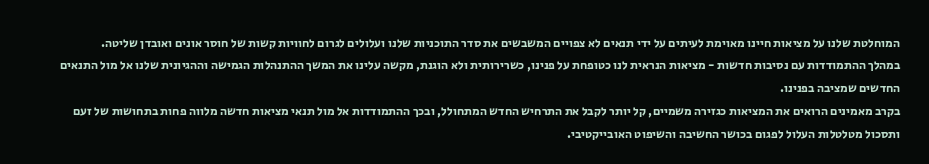המוחלטת שלנו על מציאות חיינו מאוימת לעיתים על ידי תנאים לא צפויים המשבשים את סדר התוכניות שלנו ועלולים לגרום לחוויות קשות של חוסר אונים ואובדן שליטה.
במהלך ההתמודדות עם נסיבות חדשות - מציאות הנראית לנו כטופחת על פנינו, כשרירותית ולא הוגנת, מקשה עלינו את המשך ההתנהלות הגמישה וההגיונית שלנו אל מול התנאים החדשים שמציבה בפנינו.
בקרב מאמינים הרואים את המציאות כגזירה משמיים, קל יותר לקבל את התרחיש החדש המתחולל, ובכך ההתמודדות אל מול תנאי מציאות חדשה מלווה פחות בתחושות של זעם ותסכול מטלטלות העלול לפגום בכושר החשיבה והשיפוט האובייקטיבי.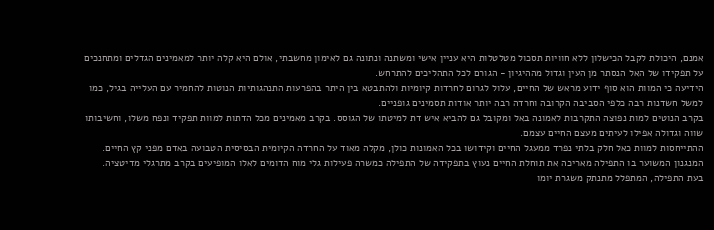אמנם, היכולת לקבל הכישלון ללא חוויות תסכול מטלטלות היא עניין אישי ומשתנה ונתונה גם לאימון מחשבתי, אולם היא קלה יותר למאמינים הגדלים ומתחנכים על תפקידו של האל הנסתר מן העין וגדול מההיגיון - הגורם לכל התהליכים להתרחש.
הידיעה כי המוות הוא סוף ידוע מראש של החיים, עלול לגרום לחרדות קיומיות ולהתבטא בין היתר בהפרעות התנהגותיות הנוטות להחמיר עם העלייה בגיל, כמו למשל חשדנות רבה כלפי הסביבה הקרובה וחרדה רבה יותר אודות תסמינים גופניים.
בקרב הנוטים למות נפוצה התקרבות לאמונה באל ומקובל גם להביא איש דת למיטתו של הגוסס. בקרב מאמינים מכל הדתות למוות תפקיד ונפח משלו, וחשיבותו שווה וגדולה אפילו לעיתים מעצם החיים עצמם.
ההתייחסות למוות כאל חלק בלתי נפרד ממעגל החיים וקידושו בכל האמונות כולן, מקלה מאוד על החרדה הקיומית הבסיסית הטבועה באדם מפני קץ החיים.
המנגנון המשוער בו התפילה מאריכה את תוחלת החיים נעוץ בתפקידה של התפילה כמשרה פעילות גלי מוח הדומים לאלו המופיעים בקרב מתרגלי מדיטציה.
בעת התפילה, המתפלל מתנתק משגרת יומו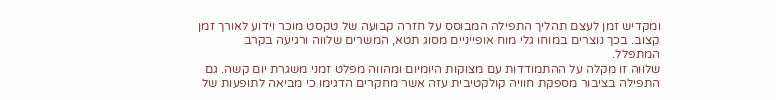ומקדיש זמן לעצם תהליך התפילה המבוסס על חזרה קבועה של טקסט מוכר וידוע לאורך זמן קצוב. בכך נוצרים במוחו גלי מוח אופייניים מסוג תטא, המשרים שלווה ורגיעה בקרב המתפלל.
שלווה זו מקלה על ההתמודדות עם מצוקות היומיום ומהווה מפלט זמני משגרת יום קשה. גם התפילה בציבור מספקת חוויה קולקטיבית עזה אשר מחקרים הדגימו כי מביאה לתופעות של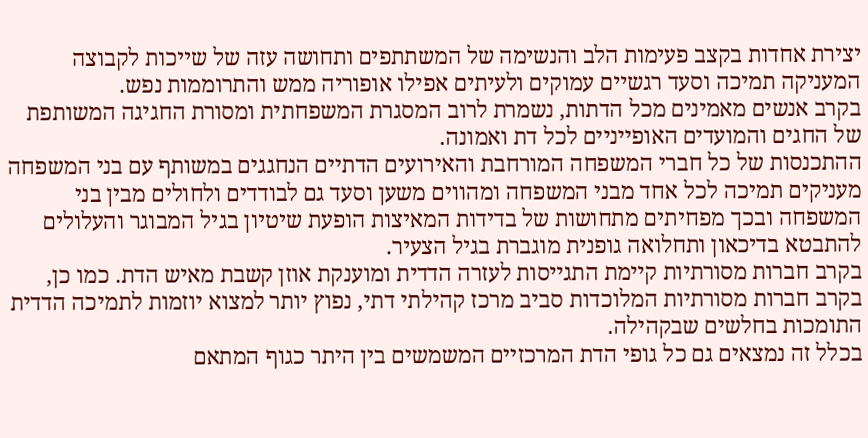יצירת אחדות בקצב פעימות הלב והנשימה של המשתתפים ותחושה עזה של שייכות לקבוצה המעניקה תמיכה וסעד רגשיים עמוקים ולעיתים אפילו אופוריה ממש והתרוממות נפש.
בקרב אנשים מאמינים מכל הדתות, נשמרת לרוב המסגרת המשפחתית ומסורת החגיגה המשותפת של החגים והמועדים האופייניים לכל דת ואמונה.
ההתכנסות של כל חברי המשפחה המורחבת והאירועים הדתיים הנחגגים במשותף עם בני המשפחה מעניקים תמיכה לכל אחד מבני המשפחה ומהווים משען וסעד גם לבודדים ולחולים מבין בני המשפחה ובכך מפחיתים מתחושות של בדידות המאיצות הופעת שיטיון בגיל המבוגר והעלולים להתבטא בדיכאון ותחלואה גופנית מוגברת בגיל הצעיר.
בקרב חברות מסורתיות קיימת התגייסות לעזרה הדדית ומוענקת אוזן קשבת מאיש הדת. כמו כן, בקרב חברות מסורתיות המלוכדות סביב מרכז קהילתי דתי, נפוץ יותר למצוא יוזמות לתמיכה הדדית התומכות בחלשים שבקהילה.
בכלל זה נמצאים גם כל גופי הדת המרכזיים המשמשים בין היתר כגוף המתאם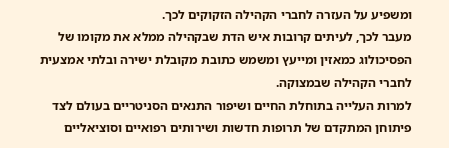ומשפיע על העזרה לחברי הקהילה הזקוקים לכך.
מעבר לכך, לעיתים קרובות איש הדת שבקהילה ממלא את מקומו של הפסיכולוג כמאזין ומייעץ ומשמש כתובת מקובלת ישירה ובלתי אמצעית לחברי הקהילה שבמצוקה.
למרות העלייה בתוחלת החיים ושיפור התנאים הסניטריים בעולם לצד פיתוחן המתקדם של תרופות חדשות ושירותים רפואיים וסוציאליים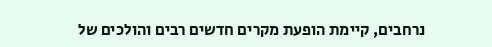נרחבים, קיימת הופעת מקרים חדשים רבים והולכים של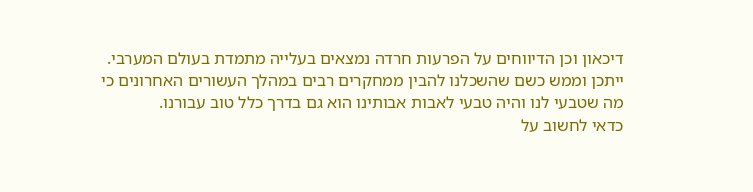דיכאון וכן הדיווחים על הפרעות חרדה נמצאים בעלייה מתמדת בעולם המערבי.
ייתכן וממש כשם שהשכלנו להבין ממחקרים רבים במהלך העשורים האחרונים כי מה שטבעי לנו והיה טבעי לאבות אבותינו הוא גם בדרך כלל טוב עבורנו.
כדאי לחשוב על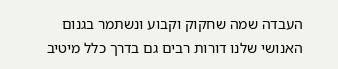העבדה שמה שחקוק וקבוע ונשתמר בגנום האנושי שלנו דורות רבים גם בדרך כלל מיטיב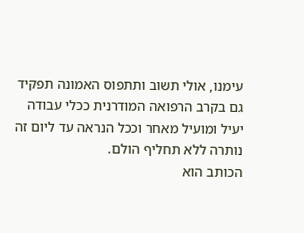עימנו, אולי תשוב ותתפוס האמונה תפקיד גם בקרב הרפואה המודרנית ככלי עבודה יעיל ומועיל מאחר וככל הנראה עד ליום זה נותרה ללא תחליף הולם.
הכותב הוא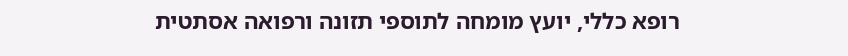רופא כללי, יועץ מומחה לתוספי תזונה ורפואה אסתטית